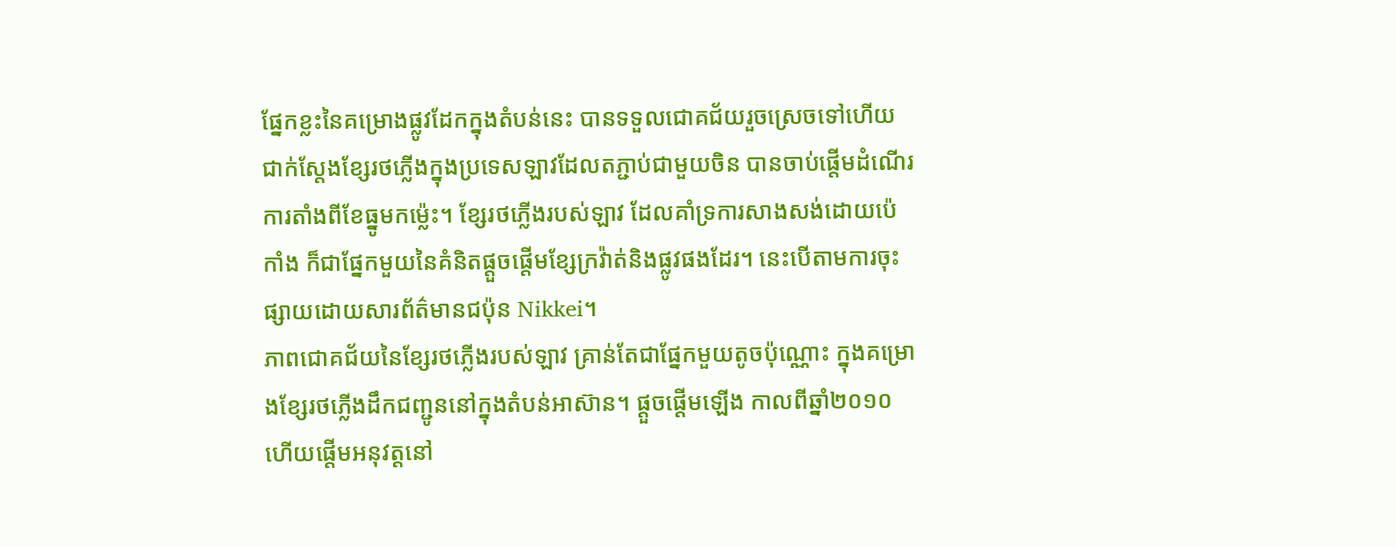ផ្នែកខ្លះនៃគម្រោងផ្លូវដែកក្នុងតំបន់នេះ បានទទួលជោគជ័យរួចស្រេចទៅហើយ ជាក់ស្តែងខ្សែរថភ្លើងក្នុងប្រទេសឡាវដែលតភ្ជាប់ជាមួយចិន បានចាប់ផ្តើមដំណើរការតាំងពីខែធ្នូមកម្ល៉េះ។ ខ្សែរថភ្លើងរបស់ឡាវ ដែលគាំទ្រការសាងសង់ដោយប៉េកាំង ក៏ជាផ្នែកមួយនៃគំនិតផ្តួចផ្តើមខ្សែក្រវ៉ាត់និងផ្លូវផងដែរ។ នេះបើតាមការចុះផ្សាយដោយសារព័ត៌មានជប៉ុន Nikkei។
ភាពជោគជ័យនៃខ្សែរថភ្លើងរបស់ឡាវ គ្រាន់តែជាផ្នែកមួយតូចប៉ុណ្ណោះ ក្នុងគម្រោងខ្សែរថភ្លើងដឹកជញ្ជូននៅក្នុងតំបន់អាស៊ាន។ ផ្តួចផ្តើមឡើង កាលពីឆ្នាំ២០១០ ហើយផ្តើមអនុវត្តនៅ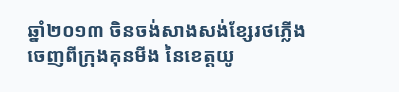ឆ្នាំ២០១៣ ចិនចង់សាងសង់ខ្សែរថភ្លើងចេញពីក្រុងគុនមីង នៃខេត្តយូ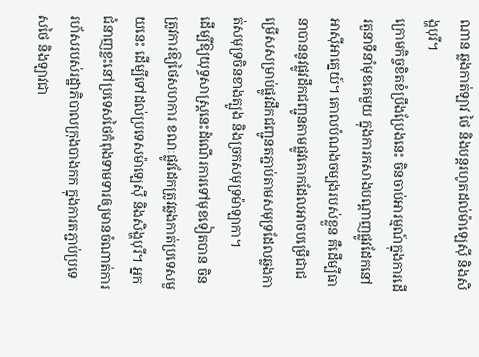ណាន ឆ្លងកាត់ឡាវ ថៃ និងបន្តរហូតដល់ម៉ាឡេស៊ី និងសិង្ហបុរី។
ក្រោមកិច្ចខិតខំប្រឹងប្រែងនេះ ចិនចាប់អារម្មណ៍ក្នុងការដើរតួនាទីនាំមុខគេមួយ ក្នុងការកសាងបណ្តាញផ្លូវដែកនៅអាស៊ីអាគ្នេយ៍។ គោលបំណងចម្បងរបស់ខ្លួន គឺដើម្បីធានាបាននូវផ្លូវដឹកជញ្ជូនតាមផ្លូវគោកដែលអាចបម្រើជាជម្រើសសម្រាប់ផ្លូវដឹកជញ្ជូនតភ្ជាប់តាមសមុទ្រដែលឆ្លងកាត់សមុទ្រចិនខាងត្បូង និងច្រកសមុទ្រម៉ាឡាកា។
ដើម្បីឱ្យយុទ្ធសាស្ត្រនេះដំណើរការទៅមុខទៀតបាន ចិនត្រូវការឱ្យថៃសហការ ខណៈផ្លូវដែកត្រូវឆ្លងកាត់ប្រទេសមួយនេះ ដើម្បីទៅដល់ប្រទេសម៉ាឡេស៊ី និងសិង្ហបុរី។ អ្នកជំនាញខ្លះនៅប្រទេសថៃកំពុងទាមទារឲ្យមានចំណាត់ការរហ័សរបស់រដ្ឋាភិបាលក្រុងបាងកក ក្នុងការតភ្ជាប់ប្រទេសថៃ និងឡាវជា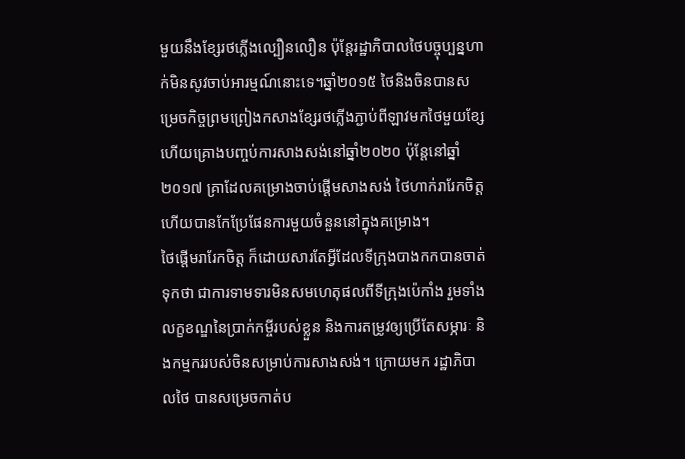មួយនឹងខ្សែរថភ្លើងល្បឿនលឿន ប៉ុន្តែរដ្ឋាភិបាលថៃបច្ចុប្បន្នហាក់មិនសូវចាប់អារម្មណ៍នោះទេ។ឆ្នាំ២០១៥ ថៃនិងចិនបានសម្រេចកិច្ចព្រមព្រៀងកសាងខ្សែរថភ្លើងភ្ជាប់ពីឡាវមកថៃមួយខ្សែហើយគ្រោងបញ្ចប់ការសាងសង់នៅឆ្នាំ២០២០ ប៉ុន្តែនៅឆ្នាំ២០១៧ គ្រាដែលគម្រោងចាប់ផ្តើមសាងសង់ ថៃហាក់រារែកចិត្ត ហើយបានកែប្រែផែនការមួយចំនួននៅក្នុងគម្រោង។
ថៃផ្តើមរារែកចិត្ត ក៏ដោយសារតែអ្វីដែលទីក្រុងបាងកកបានចាត់ទុកថា ជាការទាមទារមិនសមហេតុផលពីទីក្រុងប៉េកាំង រួមទាំងលក្ខខណ្ឌនៃប្រាក់កម្ចីរបស់ខ្លួន និងការតម្រូវឲ្យប្រើតែសម្ភារៈ និងកម្មកររបស់ចិនសម្រាប់ការសាងសង់។ ក្រោយមក រដ្ឋាភិបាលថៃ បានសម្រេចកាត់ប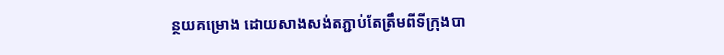ន្ថយគម្រោង ដោយសាងសង់តភ្ជាប់តែត្រឹមពីទីក្រុងបា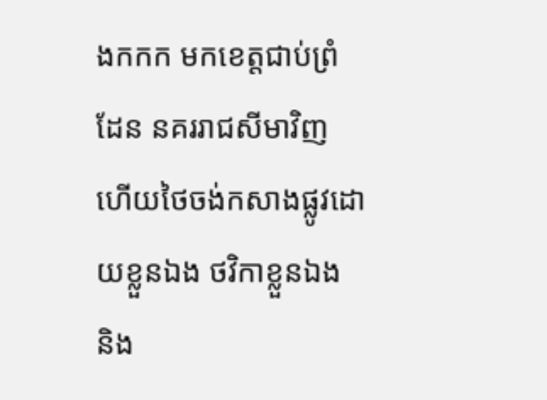ងកកក មកខេត្តជាប់ព្រំដែន នគររាជសីមាវិញ ហើយថៃចង់កសាងផ្លូវដោយខ្លួនឯង ថវិកាខ្លួនឯង និង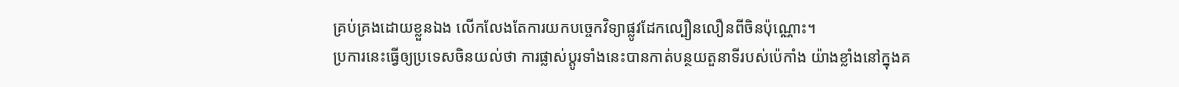គ្រប់គ្រងដោយខ្លួនឯង លើកលែងតែការយកបច្ចេកវិទ្យាផ្លូវដែកល្បឿនលឿនពីចិនប៉ុណ្ណោះ។
ប្រការនេះធ្វើឲ្យប្រទេសចិនយល់ថា ការផ្លាស់ប្តូរទាំងនេះបានកាត់បន្ថយតួនាទីរបស់ប៉េកាំង យ៉ាងខ្លាំងនៅក្នុងគ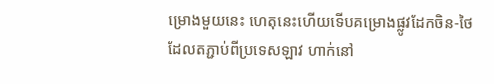ម្រោងមួយនេះ ហេតុនេះហើយទើបគម្រោងផ្លូវដែកចិន-ថៃ ដែលតភ្ជាប់ពីប្រទេសឡាវ ហាក់នៅ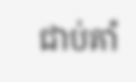ជាប់គាំ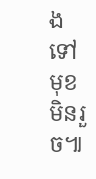ងទៅមុខមិនរួច៕